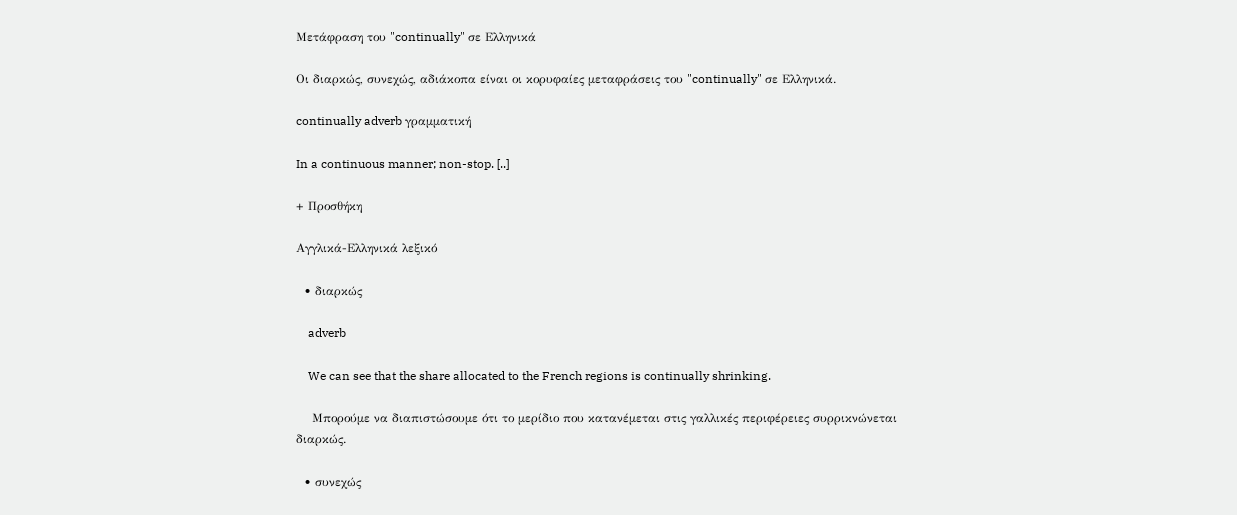Μετάφραση του "continually" σε Ελληνικά

Οι διαρκώς, συνεχώς, αδιάκοπα είναι οι κορυφαίες μεταφράσεις του "continually" σε Ελληνικά.

continually adverb γραμματική

In a continuous manner; non-stop. [..]

+ Προσθήκη

Αγγλικά-Ελληνικά λεξικό

  • διαρκώς

    adverb

    We can see that the share allocated to the French regions is continually shrinking.

    Μπορούμε να διαπιστώσουμε ότι το μερίδιο που κατανέμεται στις γαλλικές περιφέρειες συρρικνώνεται διαρκώς.

  • συνεχώς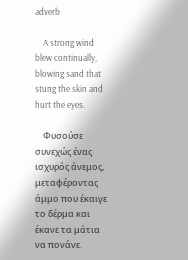adverb

    A strong wind blew continually, blowing sand that stung the skin and hurt the eyes.

    Φυσούσε συνεχώς ένας ισχυρός άνεμος, μεταφέροντας άμμο που έκαιγε το δέρμα και έκανε τα μάτια να πονάνε.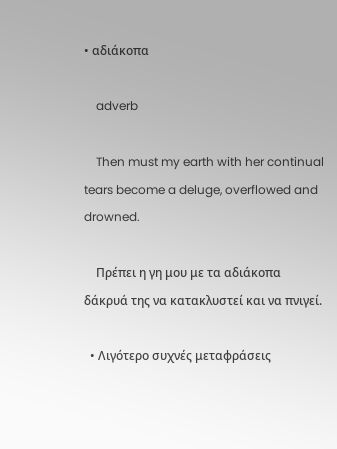• αδιάκοπα

    adverb

    Then must my earth with her continual tears become a deluge, overflowed and drowned.

    Πρέπει η γη μου με τα αδιάκοπα δάκρυά της να κατακλυστεί και να πνιγεί.

  • Λιγότερο συχνές μεταφράσεις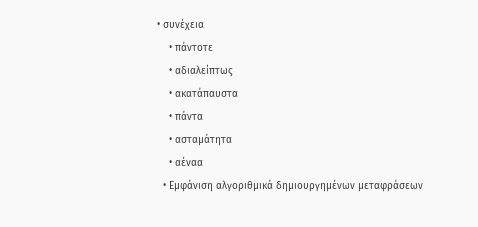• συνέχεια
    • πάντοτε
    • αδιαλείπτως
    • ακατάπαυστα
    • πάντα
    • ασταμάτητα
    • αέναα
  • Εμφάνιση αλγοριθμικά δημιουργημένων μεταφράσεων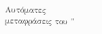Αυτόματες μεταφράσεις του "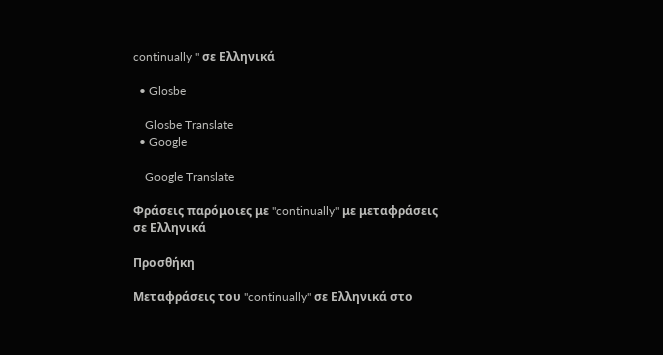continually " σε Ελληνικά

  • Glosbe

    Glosbe Translate
  • Google

    Google Translate

Φράσεις παρόμοιες με "continually" με μεταφράσεις σε Ελληνικά

Προσθήκη

Μεταφράσεις του "continually" σε Ελληνικά στο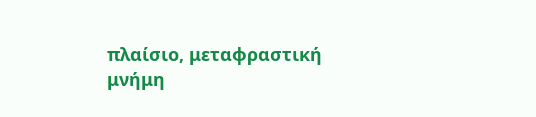πλαίσιο, μεταφραστική μνήμη